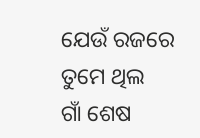ଯେଉଁ ରଜରେ ତୁମେ ଥିଲ
ଗାଁ ଶେଷ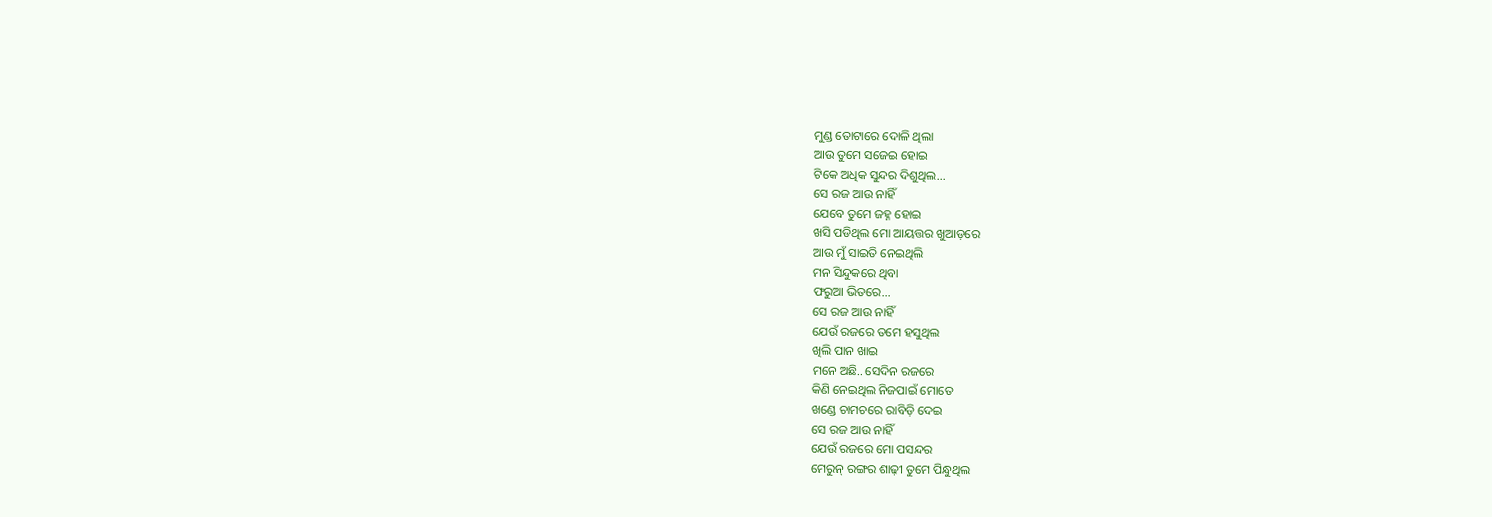ମୁଣ୍ଡ ତୋଟାରେ ଦୋଳି ଥିଲା
ଆଉ ତୁମେ ସଜେଇ ହୋଇ
ଟିକେ ଅଧିକ ସୁନ୍ଦର ଦିଶୁଥିଲ...
ସେ ରଜ ଆଉ ନାହିଁ
ଯେବେ ତୁମେ ଜହ୍ନ ହୋଇ
ଖସି ପଡିଥିଲ ମୋ ଆୟତ୍ତର ଖୁଆଡ଼ରେ
ଆଉ ମୁଁ ସାଇତି ନେଇଥିଲି
ମନ ସିନ୍ଦୁକରେ ଥିବା
ଫରୁଆ ଭିତରେ...
ସେ ରଜ ଆଉ ନାହିଁ
ଯେଉଁ ରଜରେ ତମେ ହସୁଥିଲ
ଖିଲି ପାନ ଖାଇ
ମନେ ଅଛି.. ସେଦିନ ରଜରେ
କିଣି ନେଇଥିଲ ନିଜପାଇଁ ମୋତେ
ଖଣ୍ଡେ ଚାମଚରେ ରାବିଡ଼ି ଦେଇ
ସେ ରଜ ଆଉ ନାହିଁ
ଯେଉଁ ରଜରେ ମୋ ପସନ୍ଦର
ମେରୁନ୍ ରଙ୍ଗର ଶାଢ଼ୀ ତୁମେ ପିନ୍ଧୁଥିଲ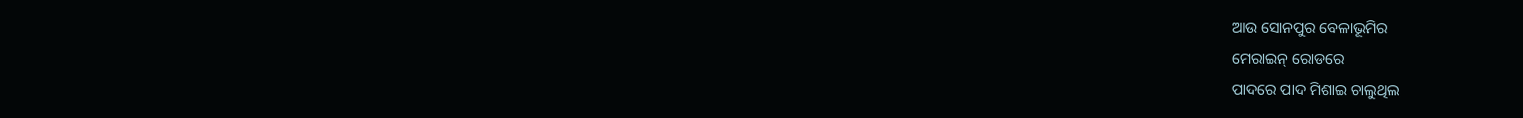ଆଉ ସୋନପୁର ବେଳାଭୂମିର
ମେରାଇନ୍ ରୋଡରେ
ପାଦରେ ପାଦ ମିଶାଇ ଚାଲୁଥିଲ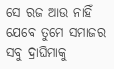ସେ ରଜ ଆଉ ନାହିଁ
ଯେବେ ତୁମେ ସମାଜର
ସବୁ ଦ୍ରାଘିମାକୁ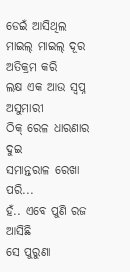ଡେଇଁ ଆସିଥିଲ
ମାଇଲ୍ ମାଇଲ୍ ଦୂର ଅତିକ୍ରମ କରି
ଲକ୍ଷ ଏକ ଆଉ ସ୍ଵପ୍ନ ଅସୁମାରୀ
ଠିକ୍ ରେଳ ଧାରଣାର ଦୁଇ
ସମାନ୍ତରାଳ ରେଖା ପରି...
ହଁ.. ଏବେ ପୁଣି ରଜ ଆସିଛି
ସେ ପୁରୁଣା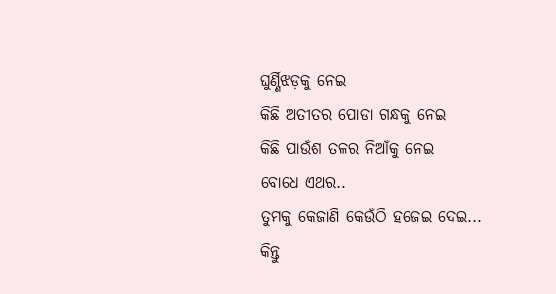ଘୁର୍ଣ୍ଣିଝଡ଼କୁ ନେଇ
କିଛି ଅତୀତର ପୋଡା ଗନ୍ଧକୁ ନେଇ
କିଛି ପାଉଁଶ ତଳର ନିଆଁକୁ ନେଇ
ବୋଧେ ଏଥର..
ତୁମକୁ କେଜାଣି କେଉଁଠି ହଜେଇ ଦେଇ...
କିନ୍ତୁ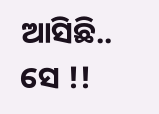ଆସିଛି.. ସେ !!